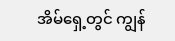အိမ်ရှေ့တွင် ကျွန်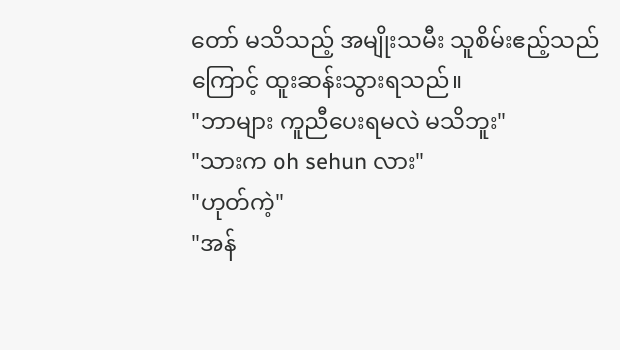တော် မသိသည့် အမျိုးသမီး သူစိမ်းဧည့်သည်ကြောင့် ထူးဆန်းသွားရသည်။
"ဘာများ ကူညီပေးရမလဲ မသိဘူး"
"သားက oh sehun လား"
"ဟုတ်ကဲ့"
"အန်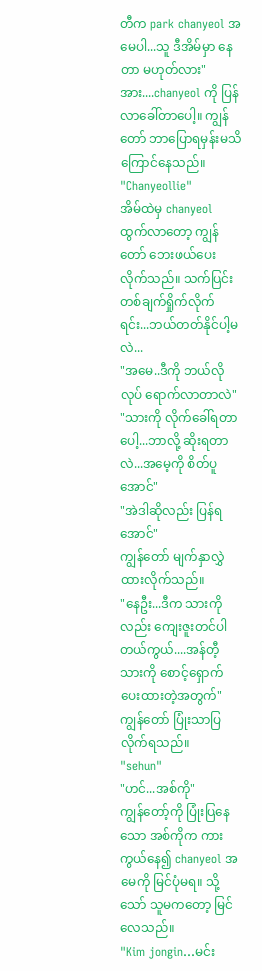တီက park chanyeol အမေပါ...သူ ဒီအိမ်မှာ နေတာ မဟုတ်လား"
အား....chanyeol ကို ပြန်လာခေါ်တာပေါ့။ ကျွန်တော် ဘာပြောရမှန်းမသိ ကြောင်နေသည်။
"Chanyeollie"
အိမ်ထဲမှ chanyeol ထွက်လာတော့ ကျွန်တော် ဘေးဖယ်ပေးလိုက်သည်။ သက်ပြင်းတစ်ချက်ရှိုက်လိုက်ရင်း...ဘယ်တတ်နိုင်ပါ့မလဲ...
"အမေ..ဒီကို ဘယ်လိုလုပ် ရောက်လာတာလဲ"
"သားကို လိုက်ခေါ်ရတာပေါ့...ဘာလို့ ဆိုးရတာလဲ...အမေ့ကို စိတ်ပူအောင်"
"အဲဒါဆိုလည်း ပြန်ရအောင်"
ကျွန်တော် မျက်နှာလွှဲထားလိုက်သည်။
"နေဦး...ဒီက သားကိုလည်း ကျေးဇူးတင်ပါတယ်ကွယ်....အန်တီ့သားကို စောင့်ရှောက်ပေးထားတဲ့အတွက်"
ကျွန်တော် ပြုံးသာပြလိုက်ရသည်။
"sehun"
"ဟင်...အစ်ကို"
ကျွန်တော့်ကို ပြုံးပြနေသော အစ်ကိုက ကား ကွယ်နေ၍ chanyeol အမေကို မြင်ပုံမရ။ သို့သော် သူမကတော့ မြင်လေသည်။
"Kim jongin...မင်း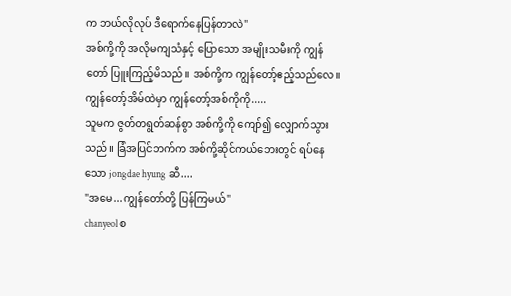က ဘယ်လိုလုပ် ဒီရောက်နေပြန်တာလဲ"
အစ်ကို့ကို အလိုမကျသံနှင့် ပြောသော အမျိုးသမီးကို ကျွန်တော် ပြူးကြည့်မိသည်။ အစ်ကို့က ကျွန်တော့်ဧည့်သည်လေ။ ကျွန်တော့်အိမ်ထဲမှာ ကျွန်တော့်အစ်ကိုကို.....
သူမက ဇွတ်တရွတ်ဆန်စွာ အစ်ကို့ကို ကျော်၍ လျှောက်သွားသည်။ ခြံအပြင်ဘက်က အစ်ကို့ဆိုင်ကယ်ဘေးတွင် ရပ်နေသော jongdae hyung ဆီ....
"အမေ...ကျွန်တော်တို့ ပြန်ကြမယ်"
chanyeol စ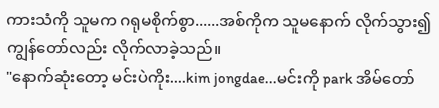ကားသံကို သူမက ဂရုမစိုက်စွာ......အစ်ကိုက သူမနောက် လိုက်သွား၍ ကျွန်တော်လည်း လိုက်လာခဲ့သည်။
"နောက်ဆုံးတော့ မင်းပဲကိုး....kim jongdae...မင်းကို park အိမ်တော်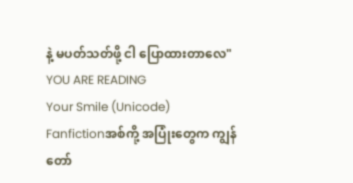နဲ့ မပတ်သတ်ဖို့ ငါ ပြောထားတာလေ"
YOU ARE READING
Your Smile (Unicode)
Fanfictionအစ်ကို့ အပြုံးတွေက ကျွန်တော်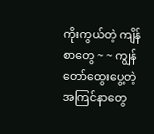ကိုးကွယ်တဲ့ ကျိန်စာတွေ ~ ~ ကျွန်တော်ထွေးပွေ့တဲ့ အကြင်နာတွေ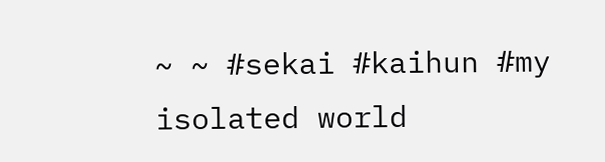~ ~ #sekai #kaihun #my isolated world